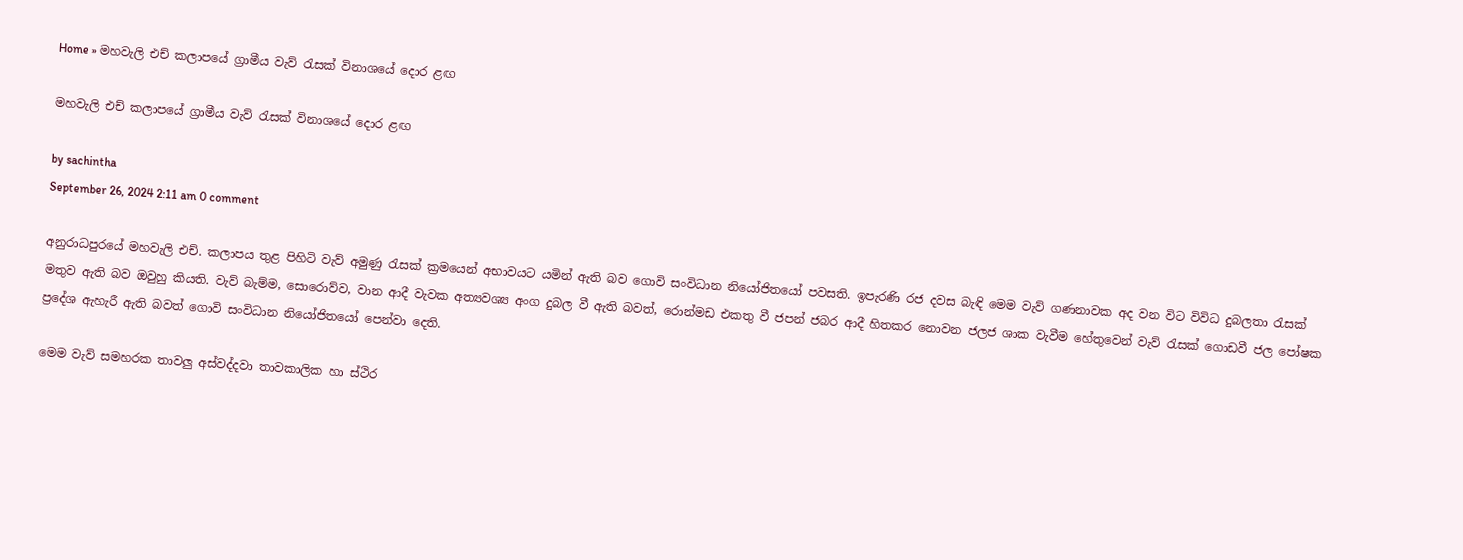Home » මහවැලි එච් කලාපයේ ග්‍රාමීය වැව් රැසක් විනාශයේ දොර ළඟ

මහවැලි එච් කලාපයේ ග්‍රාමීය වැව් රැසක් විනාශයේ දොර ළඟ

by sachintha
September 26, 2024 2:11 am 0 comment

අනුරාධපුරයේ මහවැලි එච්. කලාපය තුළ පිහිටි වැව් අමුණු රැසක් ක්‍රමයෙන් අභාවයට යමින් ඇති බව ගොවි සංවිධාන නියෝජිතයෝ පවසති. ඉපැරණි රජ දවස බැඳි මෙම වැව් ගණනාවක අද වන විට විවිධ දුබලතා රැසක් මතුව ඇති බව ඔවුහු කියති. වැව් බැම්ම, සොරොව්ව, වාන ආදී වැවක අත්‍යවශ්‍ය අංග දුබල වී ඇති බවත්, රොන්මඩ එකතු වී ජපන් ජබර ආදී හිතකර නොවන ජලජ ශාක වැවීම හේතුවෙන් වැව් රැසක් ගොඩවී ජල පෝෂක ප්‍රදේශ ඇහැරී ඇති බවත් ගොවි සංවිධාන නියෝජිතයෝ පෙන්වා දෙති.

මෙම වැව් සමහරක තාවලු අස්වද්දවා තාවකාලික හා ස්ථිර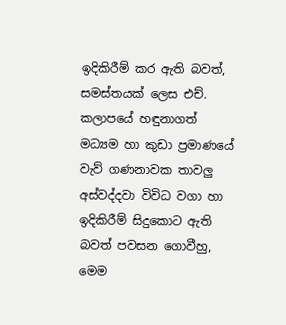ඉදිකිරීම් කර ඇති බවත්, සමස්තයක් ලෙස එච්. කලාපයේ හඳුනාගත් මධ්‍යම හා කුඩා ප්‍රමාණයේ වැව් ගණනාවක තාවලු අස්වද්දවා විවිධ වගා හා ඉදිකිරීම් සිදුකොට ඇති බවත් පවසන ගොවීහු, මෙම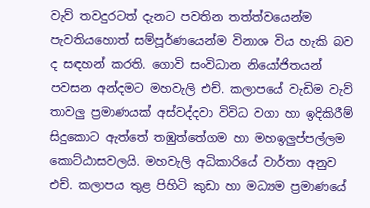වැව් තවදුරටත් දැනට පවතින තත්ත්වයෙන්ම පැවතියහොත් සම්පූර්ණයෙන්ම විනාශ විය හැකි බව ද සඳහන් කරති. ගොවි සංවිධාන නියෝජිතයන් පවසන අන්දමට මහවැලි එච්. කලාපයේ වැඩිම වැව් තාවලු ප්‍රමාණයක් අස්වද්දවා විවිධ වගා හා ඉදිකිරීම් සිදුකොට ඇත්තේ තඹුත්තේගම හා මහඉලුප්පල්ලම කොට්ඨාසවලයි. මහවැලි අධිකාරියේ වාර්තා අනුව එච්. කලාපය තුළ පිහිටි කුඩා හා මධ්‍යම ප්‍රමාණයේ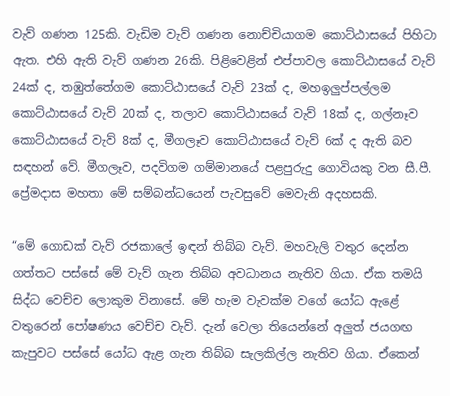වැව් ගණන 125කි. වැඩිම වැව් ගණන නොච්චියාගම කොට්ඨාසයේ පිහිටා ඇත. එහි ඇති වැව් ගණන 26කි. පිළිවෙළින් එප්පාවල කොට්ඨාසයේ වැව් 24ක් ද, තඹුත්තේගම කොට්ඨාසයේ වැව් 23ක් ද, මහඉලුප්පල්ලම කොට්ඨාසයේ වැව් 20ක් ද, තලාව කොට්ඨාසයේ වැව් 18ක් ද, ගල්නෑව කොට්ඨාසයේ වැව් 8ක් ද, මීගලෑව කොට්ඨාසයේ වැව් 6ක් ද ඇති බව සඳහන් වේ. මීගලෑව, පදවිගම ගම්මානයේ පළපුරුදු ගොවියකු වන සී.පී. ප්‍රේමදාස මහතා මේ සම්බන්ධයෙන් පැවසුවේ මෙවැනි අදහසකි.

“මේ ගොඩක් වැව් රජකාලේ ඉඳන් තිබ්බ වැව්. මහවැලි වතුර දෙන්න ගත්තට පස්සේ මේ වැව් ගැන තිබ්බ අවධානය නැතිව ගියා. ඒක තමයි සිද්ධ වෙච්ච ලොකුම විනාසේ. මේ හැම වැවක්ම වගේ යෝධ ඇළේ වතුරෙන් පෝෂණය වෙච්ච වැව්. දැන් වෙලා තියෙන්නේ අලුත් ජයගඟ කැපුවට පස්සේ යෝධ ඇළ ගැන තිබ්බ සැලකිල්ල නැතිව ගියා. ඒකෙන්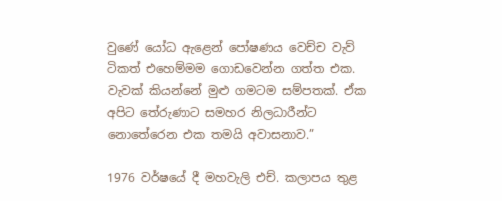වුණේ යෝධ ඇළෙන් පෝෂණය වෙච්ච වැව් ටිකත් එහෙම්මම ගොඩවෙන්න ගත්ත එක. වැවක් කියන්නේ මුළු ගමටම සම්පතක්. ඒක අපිට තේරුණාට සමහර නිලධාරීන්ට නොතේරෙන එක තමයි අවාසනාව.”

1976 වර්ෂයේ දී මහවැලි එච්. කලාපය තුළ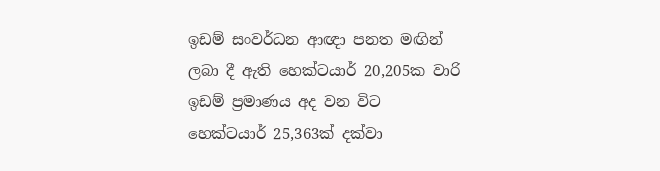ඉඩම් සංවර්ධන ආඥා පනත මඟින් ලබා දී ඇති හෙක්ටයාර් 20,205ක වාරි ඉඩම් ප්‍රමාණය අද වන විට හෙක්ටයාර් 25,363ක් දක්වා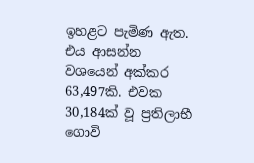ඉහළට පැමිණ ඇත. එය ආසන්න වශයෙන් අක්කර 63,497කි. එවක 30,184ක් වූ ප්‍රතිලාභී ගොවි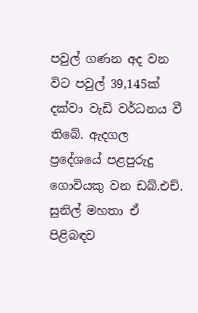පවුල් ගණන අද වන විට පවුල් 39,145ක් දක්වා වැඩි වර්ධනය වී තිබේ. ඇදගල ප්‍රදේශයේ පළපුරුදු ගොවියකු වන ඩබ්.එච්. සුනිල් මහතා ඒ පිළිබඳව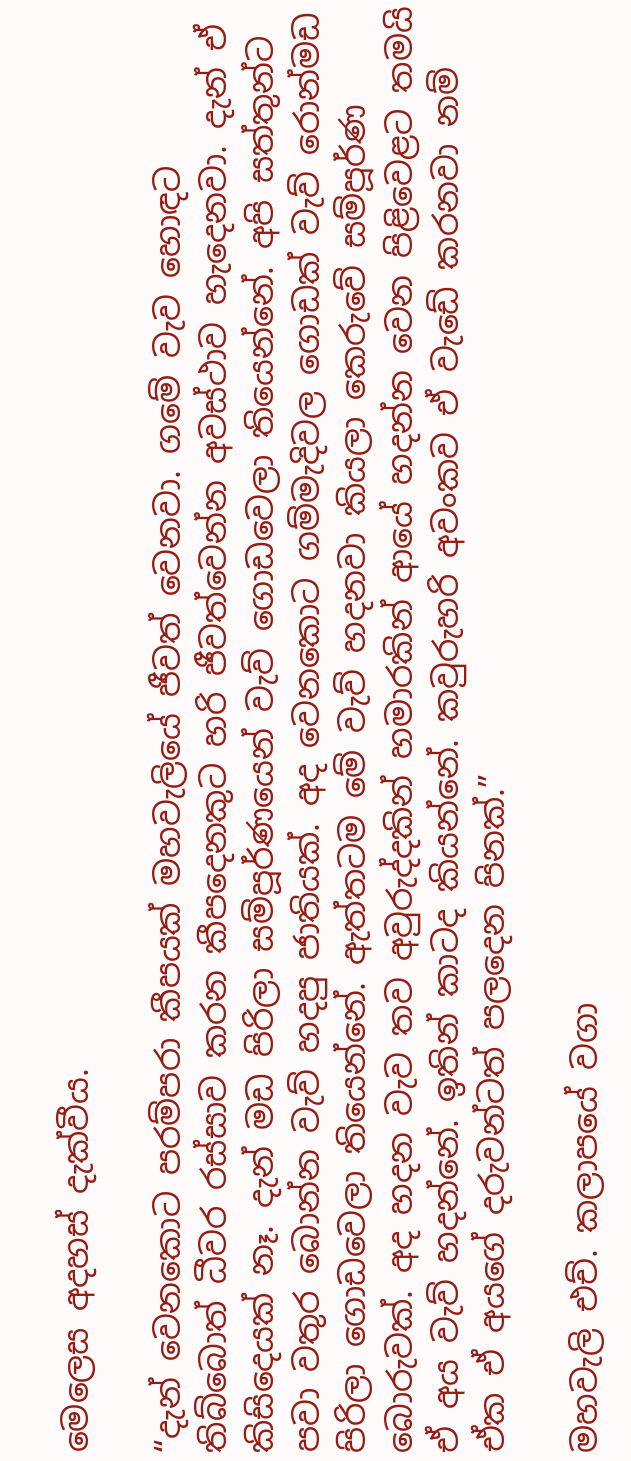මෙලෙස අදහස් දැක්වීය.

“දැන් වෙනකොට පරම්පරා කීපයක් මහවැලියේ ජීවත් වෙනවා. ගමේ වැව හොඳට තිබ්බොත් ධීවර රස්සාව කරන කීපදෙනකුට හරි ජීවත්වෙන්න අවස්ථාව හැදෙනවා. දැන් ඒ කිසිදෙයක් නෑ. දැන් මඩ පිරිලා සම්පූර්ණයෙන් වැව් ගොඩවෙලා තියෙන්නේ. අපි සත්තුන්ට පවා වතුර බොන්න වැව් හදපු ජාතියක්. අද වෙනකොට ගම්මැදිවල ගොඩක් වැව් රොන්මඩ පිරිලා ගොඩවෙලා තියෙන්නේ. ඇත්තටම මේ වැව් හදනවා කියලා කෙරුවේ සම්පූර්ණ බොරුවක්. අද හදන වැව තව අවුරුද්දකින් හමාරකින් ආයේ හදන්න වෙන පිළිවෙළට තමයි ඒ අය වැව් හදන්නේ. ඉතින් කාටද කියන්නේ. කවුරුහරි අවංකව ඒ වැඩේ කරනවා නම් ඒක ඒ අයගේ දරුවන්ටත් පලදෙන පිනක්.”

මහවැලි එච්. කලාපයේ වගා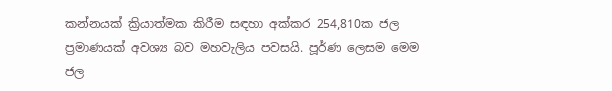කන්නයක් ක්‍රියාත්මක කිරීම සඳහා අක්කර 254,810ක ජල ප්‍රමාණයක් අවශ්‍ය බව මහවැලිය පවසයි. පූර්ණ ලෙසම මෙම ජල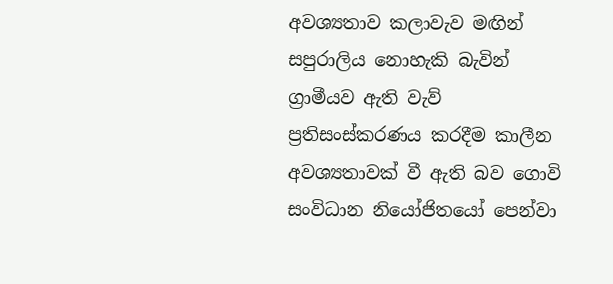අවශ්‍යතාව කලාවැව මඟින් සපුරාලිය නොහැකි බැවින් ග්‍රාමීයව ඇති වැව් ප්‍රතිසංස්කරණය කරදීම කාලීන අවශ්‍යතාවක් වී ඇති බව ගොවි සංවිධාන නියෝජිතයෝ පෙන්වා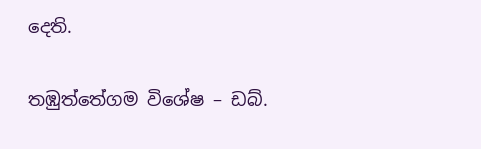දෙති.

තඹුත්තේගම විශේෂ – ඩබ්.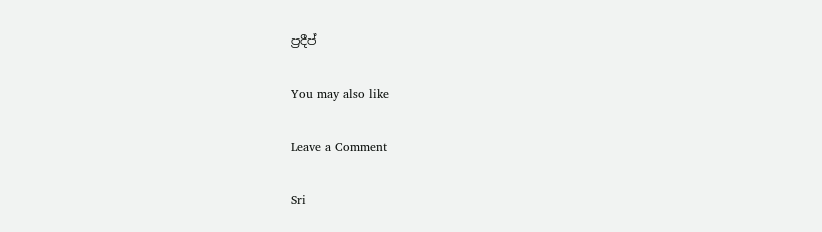ප්‍රදීප්

You may also like

Leave a Comment

Sri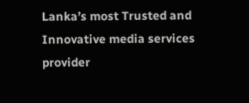Lanka’s most Trusted and Innovative media services provider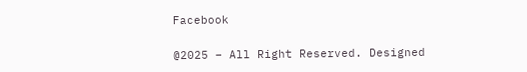Facebook

@2025 – All Right Reserved. Designed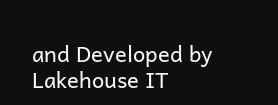and Developed by Lakehouse IT